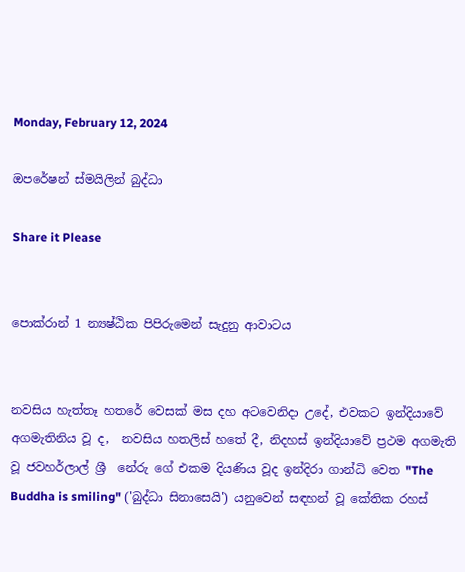Monday, February 12, 2024

ඔපරේෂන් ස්මයිලින් බුද්ධා

Share it Please


පොක්රාන් 1 න්‍යෂ්ඨික පිපිරුමෙන් සැදුනු ආවාටය


නවසිය හැත්තෑ හතරේ වෙසක් මස දහ අටවෙනිදා උදේ, එවකට ඉන්දියාවේ අගමැතිනිය වූ ද,  නවසිය හතලිස් හතේ දී, නිදහස් ඉන්දියාවේ ප්‍රථම අගමැති වූ ජවහර්ලාල් ශ්‍රී  නේරු ගේ එකම දියණිය වූද ඉන්දිරා ගාන්ධි වෙත "The Buddha is smiling" ('බුද්ධා සිනාසෙයි') යනුවෙන් සඳහන් වූ කේතික රහස්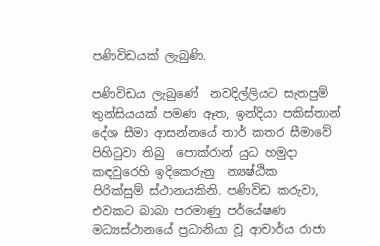පණිවිඩයක් ලැබුණි.

පණිවිඩය ලැබුණේ  නවදිල්ලියට සැතපුම් තුන්සියයක් පමණ ඈත, ඉන්දියා පකිස්තාන් දේශ සීමා ආසන්නයේ තාර් කතර සීමාවේ පිහිටුවා තිබු  පොක්රාන් යුධ හමුදා කඳවුරෙහි ඉදිකෙරුනු  න්‍යෂ්ඨික පිරික්සුම් ‌ස්ථානයකිනි. පණිවිඩ කරුවා, එවකට බාබා පරමාණු පර්යේෂණ මධ්‍යස්ථානයේ ප්‍රධානියා වූ ආචාර්ය රාජා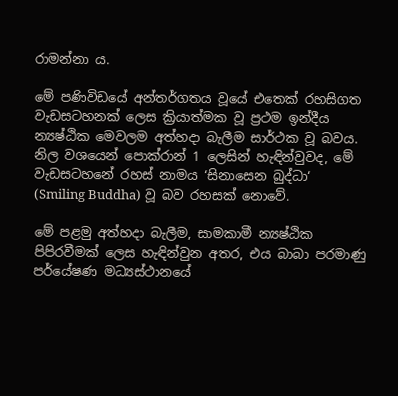රාමන්නා ය.

මේ පණිවිඩයේ අන්තර්ගතය වූයේ එතෙක් රහසිගත වැඩසටහනක් ලෙස ක්‍රියාත්මක වූ ප්‍රථම ඉන්දීය න්‍යෂ්ඨික මෙවලම අත්හදා බැලීම සාර්ථක වූ බවය. නිල වශයෙන් පොක්රාන් 1 ලෙසින් හැඳින්වුවද, මේ වැඩසටහනේ රහස් නාමය ‘සිනාසෙන බුද්ධා‘ (Smiling Buddha) වූ බව රහසක් නොවේ.

මේ පළමු අත්හදා බැලීම, සාමකාමී න්‍යෂ්ඨික පිපිරවීමක් ලෙස හැඳින්වුන අතර, එය බාබා පරමාණු පර්යේෂණ මධ්‍යස්ථානයේ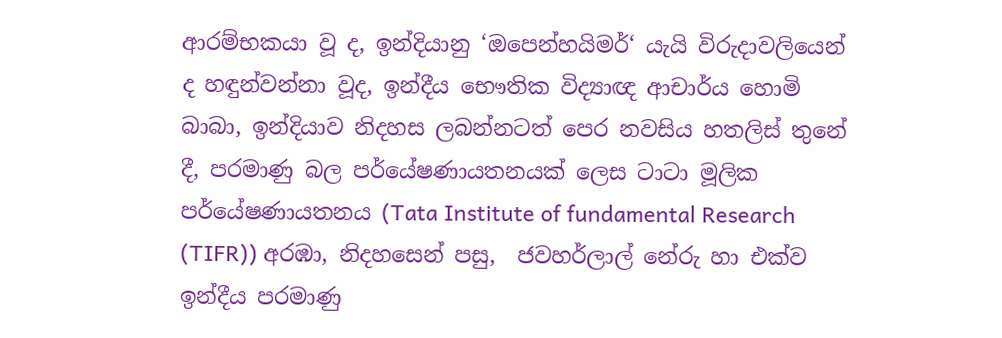ආරම්භකයා වූ ද, ඉන්දියානු ‘ඔපෙන්හයිමර්‘ යැයි විරුදාවලියෙන් ද හඳුන්වන්නා වූද, ඉන්දීය භෞතික විද්‍යාඥ ආචාර්ය හොමි බාබා, ඉන්දියාව නිදහස ලබන්නටත් පෙර නවසිය හතලිස් තුනේ දී, පරමාණු බල පර්යේෂණායතනයක් ලෙස ටාටා මූලික පර්යේෂණායතනය (Tata Institute of fundamental Research (TIFR)) අරඹා, නිදහසෙන් පසු,  ජවහර්ලාල් නේරු හා එක්ව ඉන්දීය පරමාණු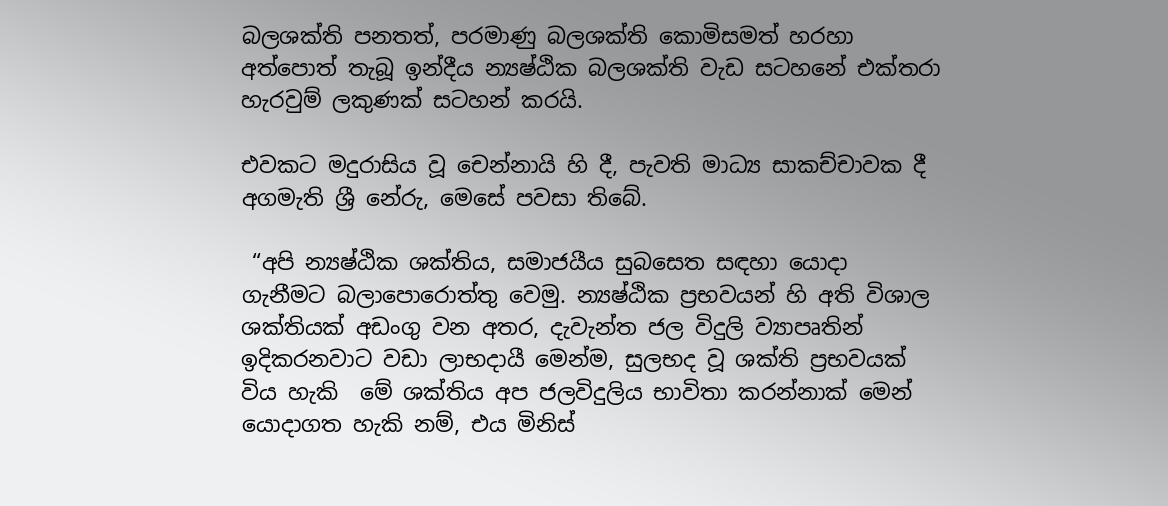බලශක්ති පනතත්, පරමාණු බලශක්ති කොමිසමත් හරහා අත්පොත් තැබූ ඉන්දීය න්‍යෂ්ඨික බලශක්ති වැඩ සටහනේ එක්තරා හැරවුම් ලකුණක් සටහන් කරයි.

එවකට මදුරාසිය වූ චෙන්නායි හි දී, පැවති මාධ්‍ය සාකච්චාවක දී අගමැති ශ්‍රී නේරු, මෙසේ පවසා තිබේ.

 “අපි න්‍යෂ්ඨික ශක්තිය, සමාජයීය සුබසෙත සඳහා යොදා ගැනීමට බලාපොරොත්තු වෙමු. න්‍යෂ්ඨික ප්‍රභවයන් හි අති විශාල ශක්තියක් අඩංගු වන අතර, දැවැන්ත ජල විදුලි ව්‍යාපෘතින් ඉදිකරනවාට වඩා ලාභදායී මෙන්ම, සුලභද වූ ශක්ති ප්‍රභවයක් විය හැකි  මේ ශක්තිය අප ජලවිදුලිය භාවිතා කරන්නාක් මෙන් යොදාගත හැකි නම්, එය මිනිස්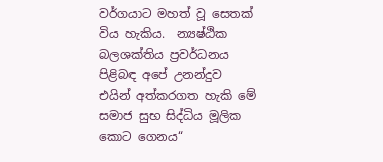වර්ගයාට මහත් වූ සෙතක් විය හැකිය.  න්‍යෂ්ඨික බලශක්තිය ප්‍රවර්ධනය පිළිබඳ අපේ උනන්දුව එයින් අත්කරගත හැකි මේ සමාජ සුභ සිද්ධිය මූලික කොට ගෙනය“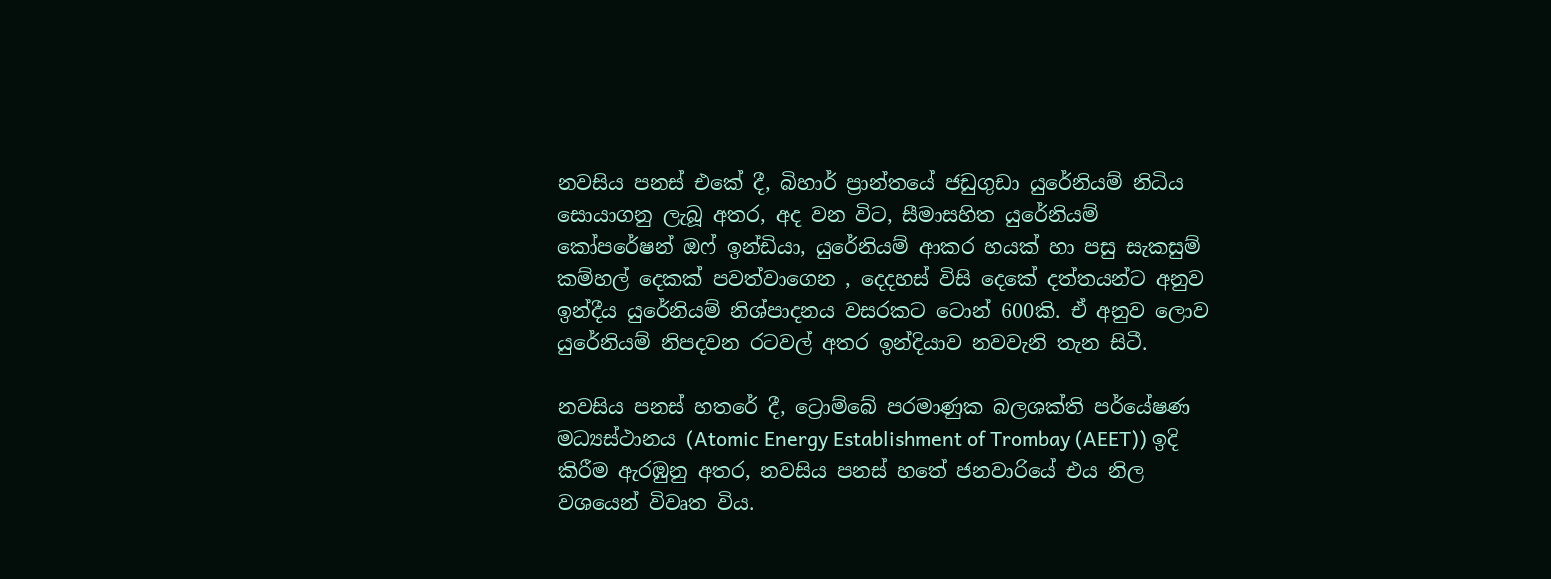නවසිය පනස් එකේ දී, බිහාර් ප්‍රාන්තයේ ජඩුගුඩා යුරේනියම් නිධිය සොයාගනු ලැබූ අතර, අද වන විට, සීමාසහිත යුරේනියම් කෝපරේෂන් ඔෆ් ඉන්ඩියා, යුරේනියම් ආකර හයක් හා පසු සැකසුම් කම්හල් දෙකක් පවත්වාගෙන , දෙදහස් විසි දෙකේ දත්තයන්ට අනුව ඉන්දීය යුරේනියම් නිශ්පාදනය වසරකට ටොන් 600කි. ඒ අනුව ලොව යුරේනියම් නිපදවන රටවල් අතර ඉන්දියාව නවවැනි තැන සිටී.

නවසිය පනස් හතරේ දී, ට්‍රොම්බේ පරමාණුක බලශක්ති පර්යේෂණ මධ්‍යස්ථානය (Atomic Energy Establishment of Trombay (AEET)) ඉදි කිරීම ඇරඹුනු අතර, නවසිය පනස් හතේ ජනවාරියේ එය නිල වශයෙන් විවෘත විය.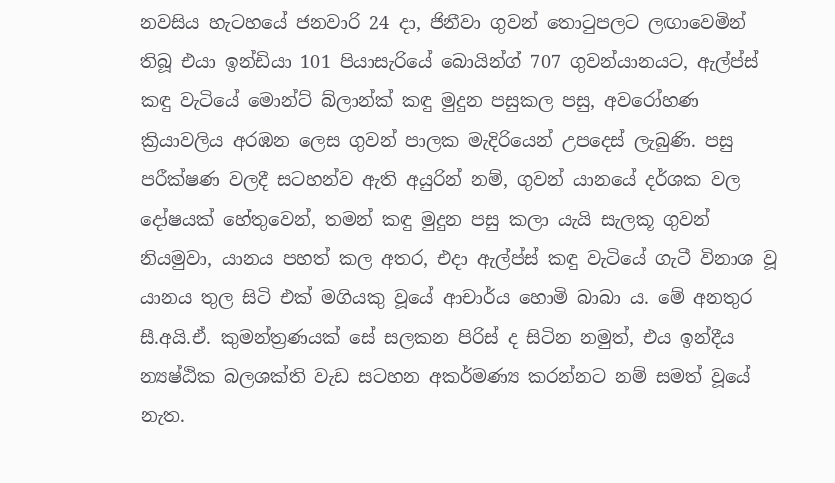නවසිය හැටහයේ ජනවාරි 24 දා, ජිනීවා ගුවන් තොටුපලට ලඟාවෙමින් තිබූ එයා ඉන්ඩියා 101 පියාසැරියේ බොයින්ග් 707 ගුවන්යානයට, ඇල්ප්ස් කඳු වැටියේ මොන්ට් බ්ලාන්ක් කඳු මුදුන පසුකල පසු, අවරෝහණ ක්‍රියාවලිය අරඹන ලෙස ගුවන් පාලක මැදිරියෙන් උපදෙස් ලැබුණි. පසු පරීක්ෂණ වලදී සටහන්ව ඇති අයුරින් නම්, ගුවන් යානයේ දර්ශක වල දෝෂයක් හේතුවෙන්, තමන් කඳු මුදුන පසු කලා යැයි සැලකූ ගුවන් නියමුවා, යානය පහත් කල අතර, එදා ඇල්ප්ස් කඳු වැටියේ ගැටී විනාශ වූ යානය තුල සිටි එක් මගියකු වූයේ ආචාර්ය හොමි බාබා ය. මේ අනතුර සී.අයි.ඒ. කුමන්ත්‍රණයක් සේ සලකන පිරිස් ද සිටින නමුත්, එය ඉන්දීය න්‍යෂ්ඨික බලශක්ති වැඩ සටහන අකර්මණ්‍ය කරන්නට නම් සමත් වූයේ නැත.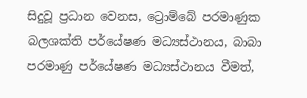සිදුවූ ප්‍රධාන වෙනස, ට්‍රොම්බේ පරමාණුක බලශක්ති පර්යේෂණ මධ්‍යස්ථානය, බාබා පරමාණු පර්යේෂණ මධ්‍යස්ථානය වීමත්,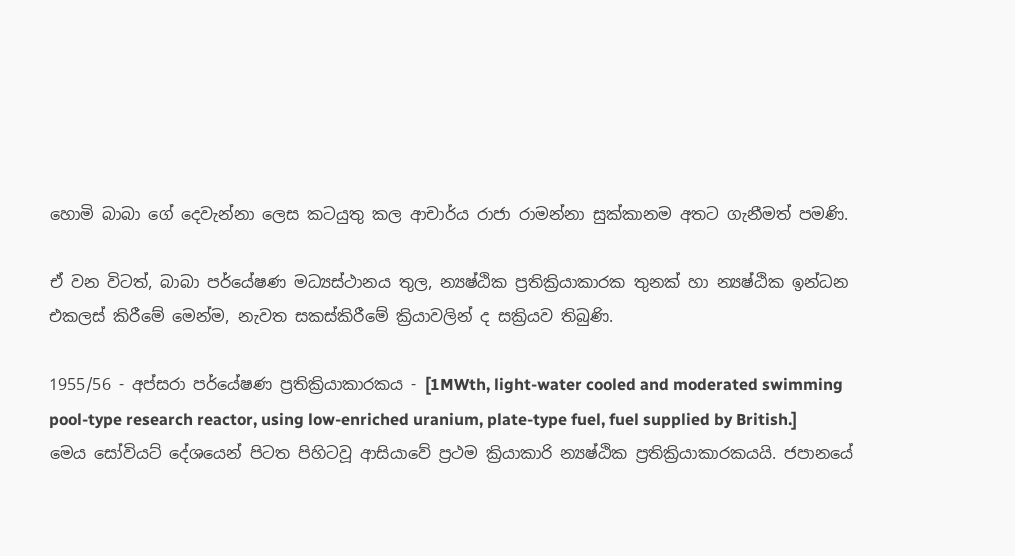හොමි බාබා ගේ දෙවැන්නා ලෙස කටයුතු කල ආචාර්ය රාජා රාමන්නා සුක්කානම අතට ගැනීමත් පමණි.

ඒ වන විටත්, බාබා පර්යේෂණ මධ්‍යස්ථානය තුල, න්‍යෂ්ඨික ප්‍රතික්‍රියාකාරක තුනක් හා න්‍යෂ්ඨික ඉන්ධන එකලස් කිරීමේ මෙන්ම, නැවත සකස්කිරීමේ ක්‍රියාවලින් ද සක්‍රියව තිබුණි.

1955/56 - අප්සරා පර්යේෂණ ප්‍රතික්‍රියාකාරකය - [1MWth, light-water cooled and moderated swimming pool-type research reactor, using low-enriched uranium, plate-type fuel, fuel supplied by British.] මෙය සෝවියට් දේශයෙන් පිටත පිහිටවූ ආසියාවේ ප්‍රථම ක්‍රියාකාරි න්‍යෂ්ඨික ප්‍රතික්‍රියාකාරකයයි. ජපානයේ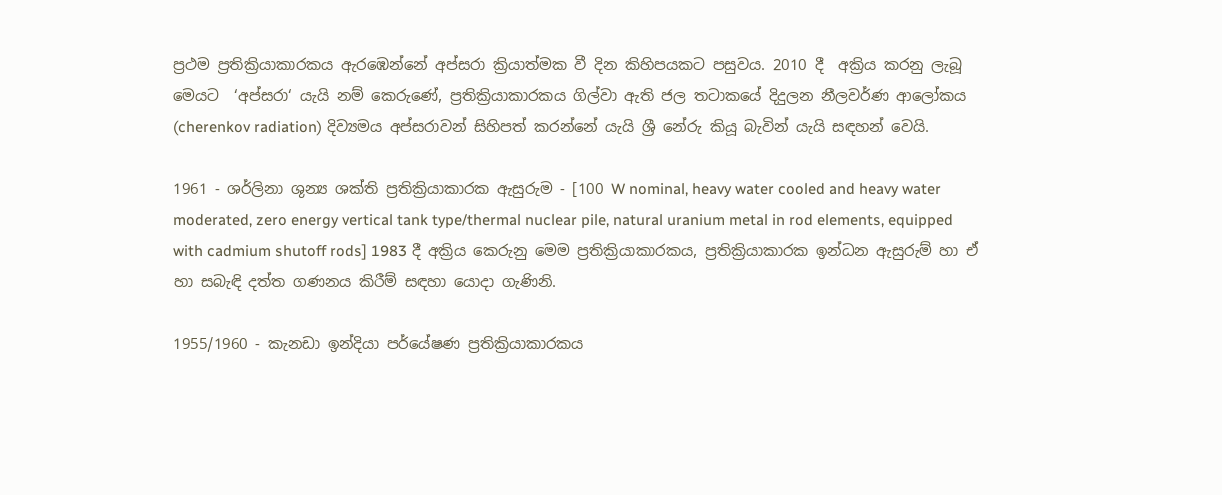ප්‍රථම ප්‍රතික්‍රියාකාරකය ඇරඹෙන්නේ අප්සරා ක්‍රියාත්මක වී දින කිහිපයකට පසුවය. 2010 දී  අක්‍රිය කරනු ලැබූ මෙයට  ‘අප්සරා‘ යැයි නම් කෙරුණේ, ප්‍රතික්‍රියාකාරකය ගිල්වා ඇති ජල තටාකයේ දිදුලන නීලවර්ණ ආලෝකය (cherenkov radiation) දිව්‍යමය අප්සරාවන් සිහිපත් කරන්නේ යැයි ශ්‍රී නේරු කියූ බැවින් යැයි සඳහන් වෙයි.

1961 - ශර්ලිනා ශුන්‍ය ශක්ති ප්‍රතික්‍රියාකාරක ඇසුරුම - [100 W nominal, heavy water cooled and heavy water moderated, zero energy vertical tank type/thermal nuclear pile, natural uranium metal in rod elements, equipped with cadmium shutoff rods] 1983 දී අක්‍රිය කෙරුනු මෙම ප්‍රතික්‍රියාකාරකය, ප්‍රතික්‍රියාකාරක ඉන්ධන ඇසුරුම් හා ඒ හා සබැඳි දත්ත ගණනය කිරීම් සඳහා යොදා ගැණිනි.

1955/1960 - කැනඩා ඉන්දියා පර්යේෂණ ප්‍රතික්‍රියාකාරකය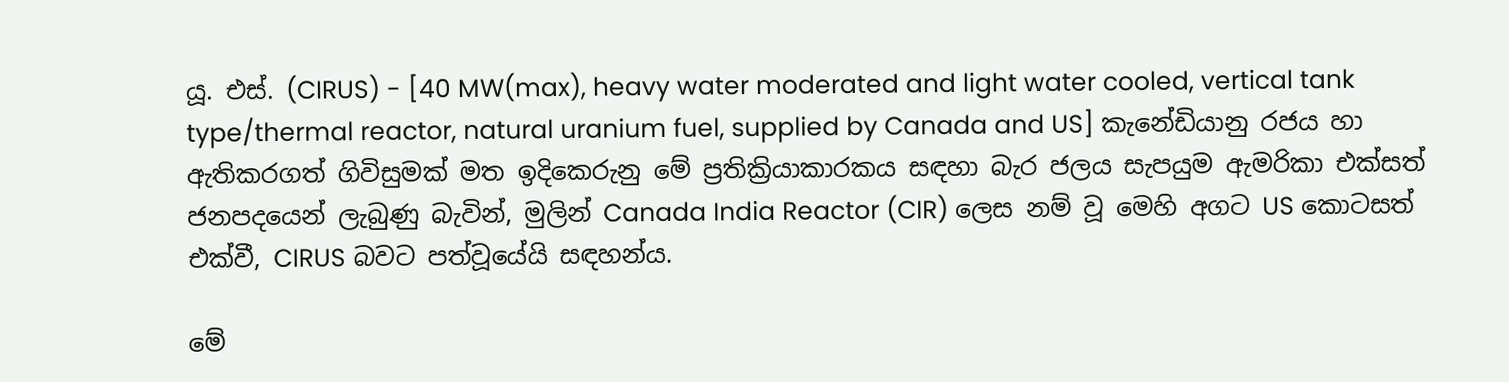යූ. එස්. (CIRUS) - [40 MW(max), heavy water moderated and light water cooled, vertical tank type/thermal reactor, natural uranium fuel, supplied by Canada and US] කැනේඩියානු රජය හා ඇතිකරගත් ගිවිසුමක් මත ඉදිකෙරුනු මේ ප්‍රතික්‍රියාකාරකය සඳහා බැර ජලය සැපයුම ඇමරිකා එක්සත් ජනපදයෙන් ලැබුණු බැවින්, මුලින් Canada India Reactor (CIR) ලෙස නම් වූ මෙහි අගට US කොටසත් එක්වී, CIRUS බවට පත්වූයේයි සඳහන්ය.

මේ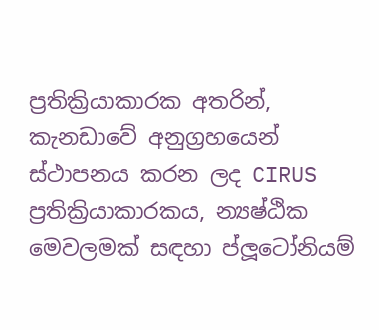ප්‍රතික්‍රියාකාරක අතරින්, කැනඩාවේ අනුග්‍රහයෙන් ස්ථාපනය කරන ලද CIRUS ප්‍රතික්‍රියාකාරකය, න්‍යෂ්ඨික මෙවලමක් සඳහා ප්ලූටෝනියම්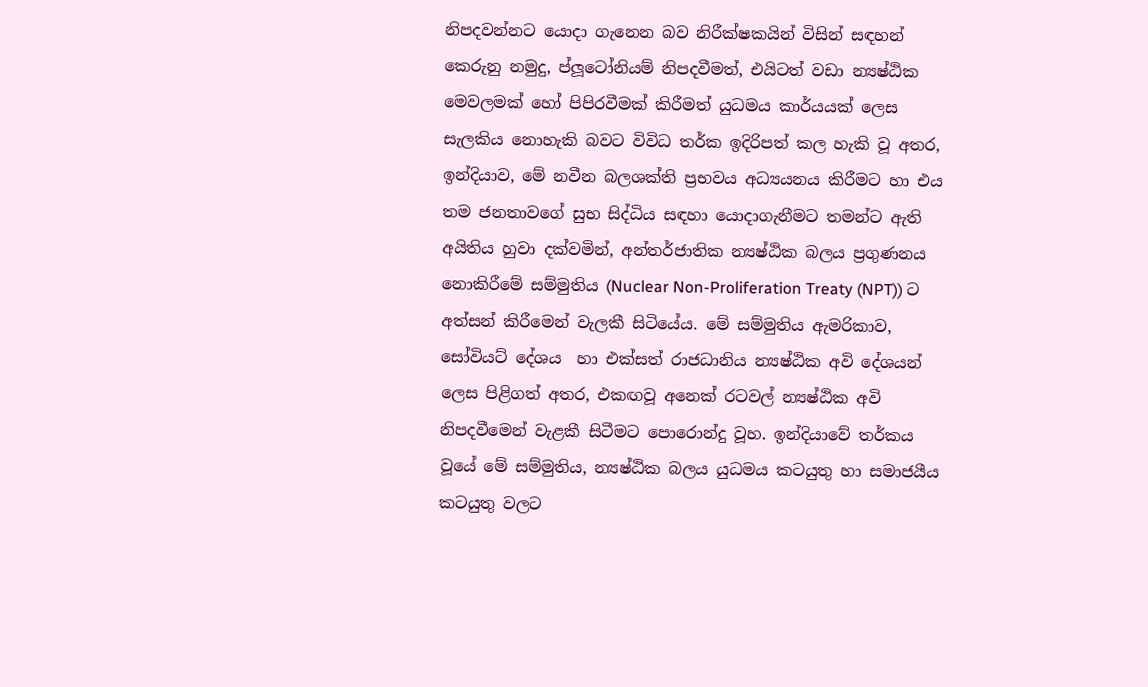නිපදවන්නට යොදා ගැනෙන බව නිරීක්ෂකයින් විසින් සඳහන් කෙරුනු නමුදු, ප්ලූටෝනියම් නිපදවීමත්, එයිටත් වඩා න්‍යෂ්ඨික මෙවලමක් හෝ පිපිරවීමක් කිරීමත් යුධමය කාර්යයක් ලෙස සැලකිය නොහැකි බවට විවිධ තර්ක ඉදිරිපත් කල හැකි වූ අතර, ඉන්දියාව, මේ නවීන බලශක්ති ප්‍රභවය අධ්‍යයනය කිරීමට හා එය තම ජනතාවගේ සුභ සිද්ධිය සඳහා යොදාගැනීමට තමන්ට ඇති අයිතිය හුවා දක්වමින්, අන්තර්ජාතික න්‍යෂ්ඨික බලය ප්‍රගුණනය නොකිරීමේ සම්මුතිය (Nuclear Non-Proliferation Treaty (NPT)) ට අත්සන් කිරීමෙන් වැලකී සිටියේය. මේ සම්මුතිය ඇමරිකාව, සෝවියට් දේශය  හා එක්සත් රාජධානිය න්‍යෂ්ඨික අවි දේශයන් ලෙස පිළිගත් අතර, එකඟවූ අනෙක් රටවල් න්‍යෂ්ඨික අවි නිපදවීමෙන් වැළකී සිටීමට පොරොන්දු වූහ. ඉන්දියාවේ තර්කය වූයේ මේ සම්මුතිය, න්‍යෂ්ඨික බලය යුධමය කටයුතු හා සමාජයීය කටයුතු වලට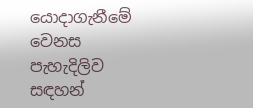යොදාගැනීමේ වෙනස පැහැදිලිව සඳහන්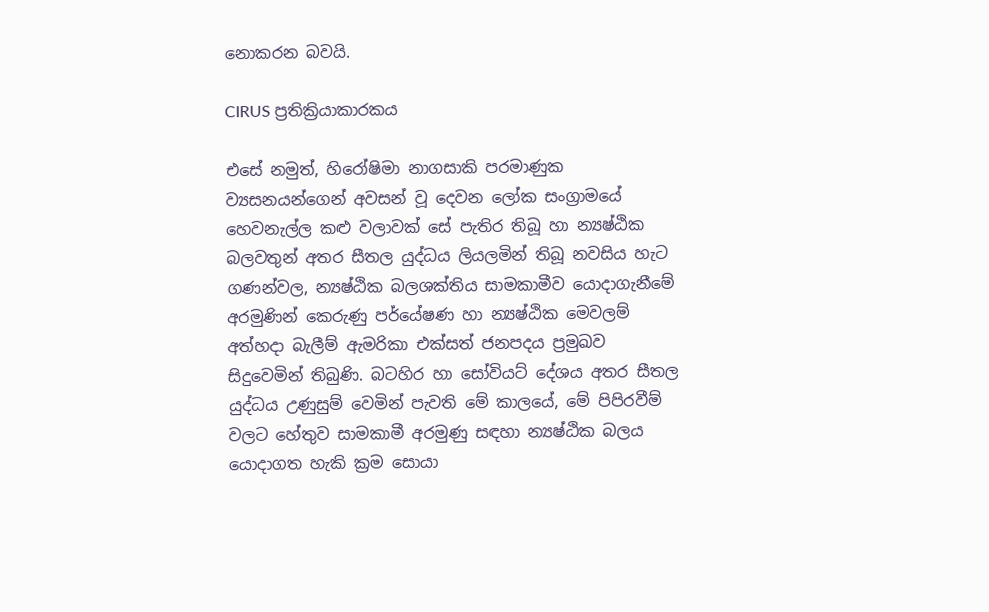නොකරන බවයි.

CIRUS ප්‍රතික්‍රියාකාරකය

එසේ නමුත්, හිරෝෂිමා නාගසාකි පරමාණුක ව්‍යසනයන්ගෙන් අවසන් වූ දෙවන ලෝක සංග්‍රාමයේ හෙවනැල්ල කළු වලාවක් සේ පැතිර තිබූ හා න්‍යෂ්ඨික බලවතුන් අතර සීතල යුද්ධය ලියලමින් තිබූ නවසිය හැට ගණන්වල, න්‍යෂ්ඨික බලශක්තිය සාමකාමීව යොදාගැනීමේ අරමුණින් කෙරුණු පර්යේෂණ හා න්‍යෂ්ඨික මෙවලම් අත්හදා බැලීම් ඇමරිකා එක්සත් ජනපදය ප්‍රමුඛව සිදුවෙමින් තිබුණි. බටහිර හා සෝවියට් දේශය අතර සීතල යුද්ධය උණුසුම් වෙමින් පැවති මේ කාලයේ, මේ පිපිරවීම් වලට හේතුව සාමකාමී අරමුණු සඳහා න්‍යෂ්ඨික බලය යොදාගත හැකි ක්‍රම සොයා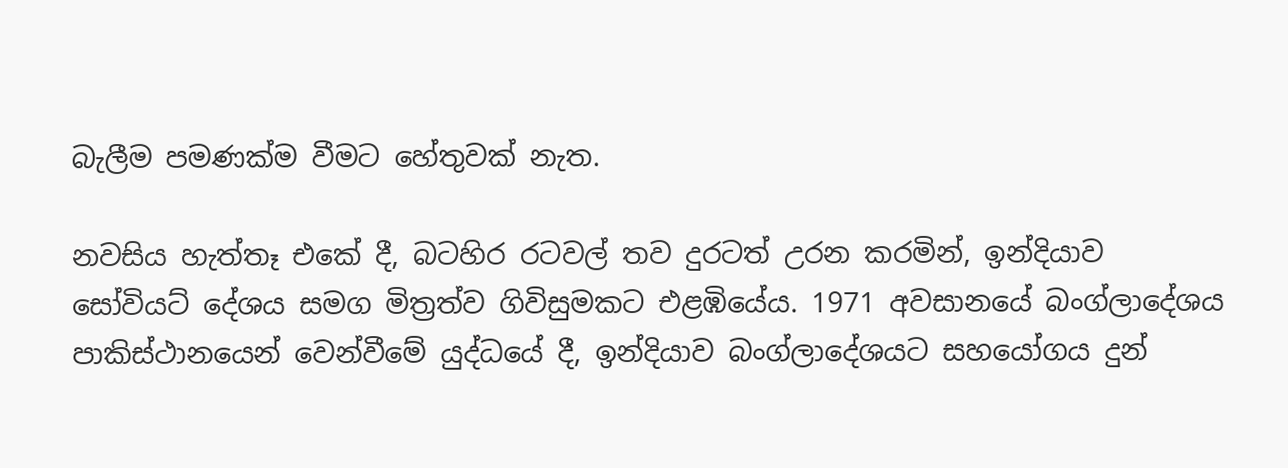බැලීම පමණක්ම වීමට හේතුවක් නැත.

නවසිය හැත්තෑ එකේ දී, බටහිර රටවල් තව දුරටත් උරන කරමින්, ඉන්දියාව සෝවියට් දේශය සමග මිත්‍රත්ව ගිවිසුමකට එළඹියේය. 1971 අවසානයේ බංග්ලාදේශය පාකිස්ථානයෙන් වෙන්වීමේ යුද්ධයේ දී, ඉන්දියාව බංග්ලාදේශයට සහයෝගය දුන්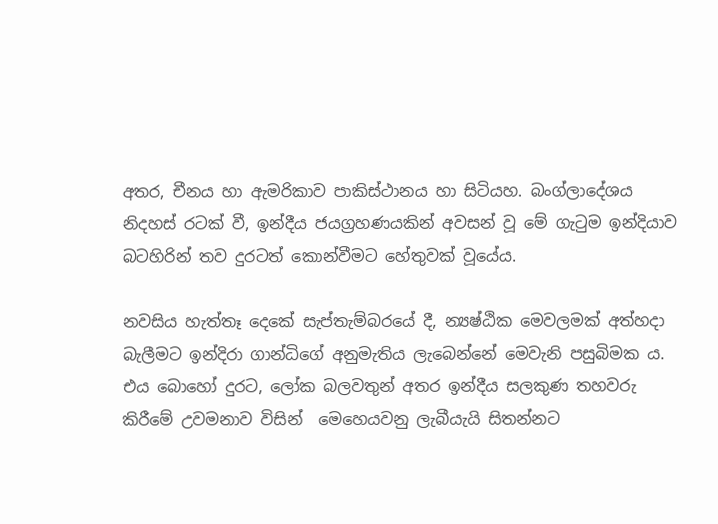අතර, චීනය හා ඇමරිකාව පාකිස්ථානය හා සිටියහ. බංග්ලාදේශය නිදහස් රටක් වී, ඉන්දීය ජයග්‍රහණයකින් අවසන් වූ මේ ගැටුම ඉන්දියාව බටහිරින් තව දුරටත් කොන්වීමට හේතුවක් වූයේය.

නවසිය හැත්තෑ දෙකේ සැප්තැම්බරයේ දී, න්‍යෂ්ඨික මෙවලමක් අත්හදා බැලීමට ඉන්දිරා ගාන්ධිගේ අනුමැතිය ලැබෙන්නේ මෙවැනි පසුබිමක ය. එය බොහෝ දුරට, ලෝක බලවතුන් අතර ඉන්දීය සලකුණ තහවරු කිරීමේ උවමනාව විසින්  මෙහෙයවනු ලැබීයැයි සිතන්නට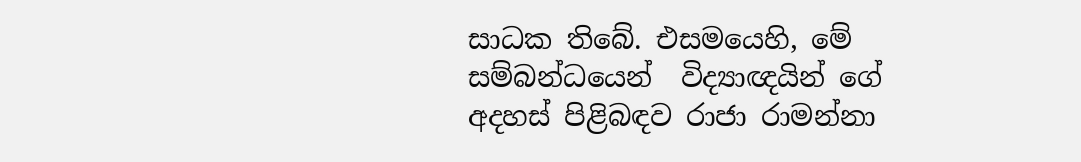සාධක තිබේ. එසමයෙහි, මේ සම්බන්ධයෙන්  විද්‍යාඥයින් ගේ අදහස් පිළිබඳව රාජා රාමන්නා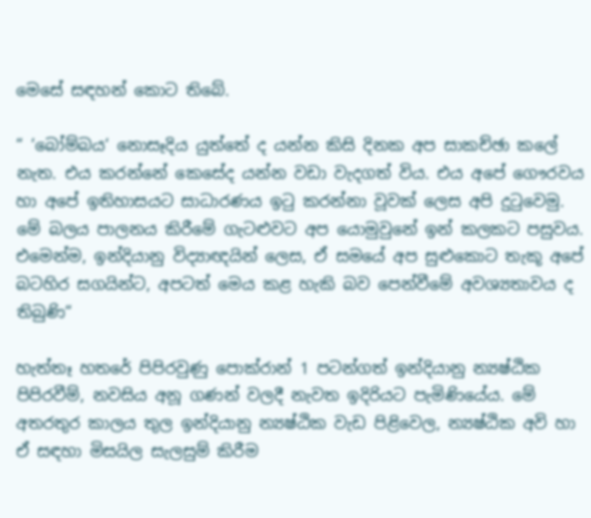මෙසේ සඳහන් කොට තිබේ.

“ ‘බෝම්බය‘ නොසෑදිය යුත්තේ ද යන්න කිසි දිනක අප සාකච්ඡා කලේ නැත. එය කරන්නේ කෙසේද යන්න වඩා වැදගත් විය. එය අපේ ගෞරවය හා අපේ ඉතිහාසයට සාධාරණය ඉටු කරන්නා වූවක් ලෙස අපි දුටුවෙමු.  මේ බලය පාලනය කිරීමේ ගැටළුවට අප යොමුවුනේ ඉන් කලකට පසුවය. එමෙන්ම, ඉන්දියානු විද්‍යාඥයින් ලෙස, ඒ සමයේ අප සුළුකොට තැකූ අපේ බටහිර සගයින්ට, අපටත් මෙය කළ හැකි බව පෙන්වීමේ අවශ්‍යතාවය ද තිබුණි“

හැත්තෑ හතරේ පිපිරවුණු පොක්රාන් 1 පටන්ගත් ඉන්දියානු න්‍යෂ්ඨික පිපිරවීම්, නවසිය අනූ ගණන් වලදී නැවත ඉදිරියට පැමිණියේය. මේ අතරතුර කාලය තුල ඉන්දියානු න්‍යෂ්ඨික වැඩ පිළිවෙල, න්‍යෂ්ඨික අවි හා ඒ සඳහා මිසයිල සැලසුම් කිරීම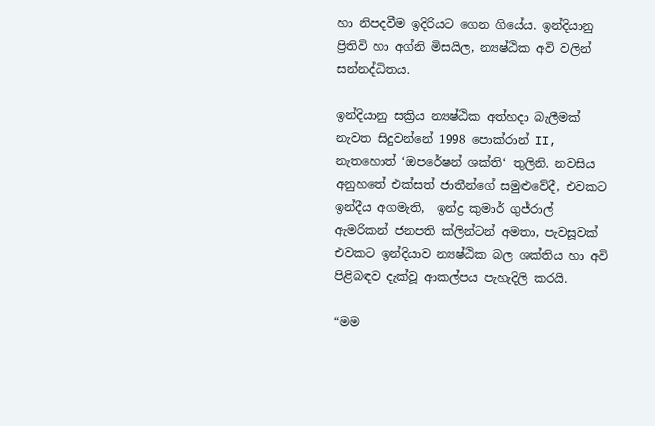හා නිපදවීම ඉදිරියට ගෙන ගියේය. ඉන්දියානු ප්‍රිතිවි හා අග්නි මිසයිල, න්‍යෂ්ඨික අවි වලින් සන්නද්ධිතය.

ඉන්දියානු සක්‍රිය න්‍යෂ්ඨික අත්හදා බැලීමක් නැවත සිදුවන්නේ 1998 පොක්රාන් II, නැතහොත් ‘ඔපරේෂන් ශක්ති‘ තුලිනි. නවසිය අනුහතේ එක්සත් ජාතීන්ගේ සමුළුවේදී, එවකට ඉන්දීය අගමැති,  ඉන්ද්‍ර කුමාර් ගුජ්රාල් ඇමරිකන් ජනපති ක්ලින්ටන් අමතා, පැවසූවක් එවකට ඉන්දියාව න්‍යෂ්ඨික බල ශක්තිය හා අවි පිළිබඳව දැක්වූ ආකල්පය පැහැදිලි කරයි.

“මම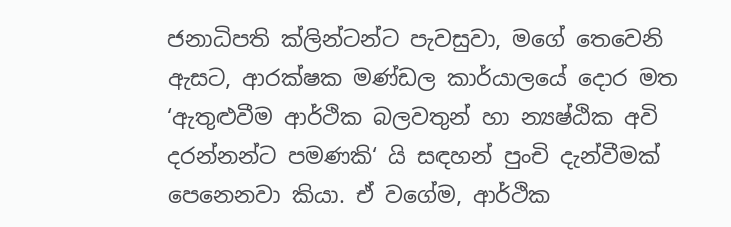ජනාධිපති ක්ලින්ටන්ට පැවසුවා, මගේ තෙවෙනි ඇසට, ආරක්ෂක මණ්ඩල කාර්යාලයේ දොර මත ‘ඇතුළුවීම ආර්ථික බලවතුන් හා න්‍යෂ්ඨික අවි දරන්නන්ට පමණකි‘ යි සඳහන් පුංචි දැන්වීමක් පෙනෙනවා කියා. ඒ වගේම, ආර්ථික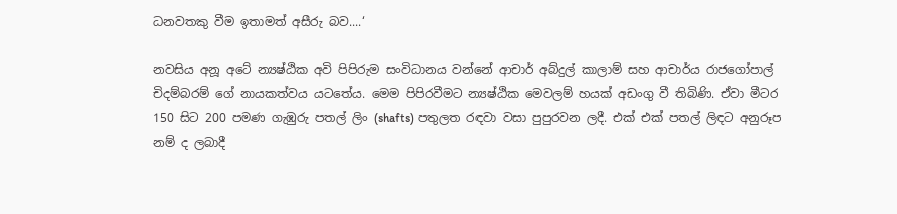ධනවතකු වීම ඉතාමත් අසීරු බව....‘

නවසිය අනූ අටේ න්‍යෂ්ඨික අවි පිපිරුම සංවිධානය වන්නේ ආචාර් අබ්දුල් කාලාම් සහ ආචාර්ය රාජගෝපාල් චිදම්බරම් ගේ නායකත්වය යටතේය. මෙම පිපිරවීමට න්‍යෂ්ඨික මෙවලම් හයක් අඩංගු වී තිබිණි. ඒවා මීටර 150 සිට 200 පමණ ගැඹුරු පතල් ලිං (shafts) පතුලත රඳවා වසා පුපුරවන ලදී. එක් එක් පතල් ලිඳට අනුරූප නම් ද ලබාදී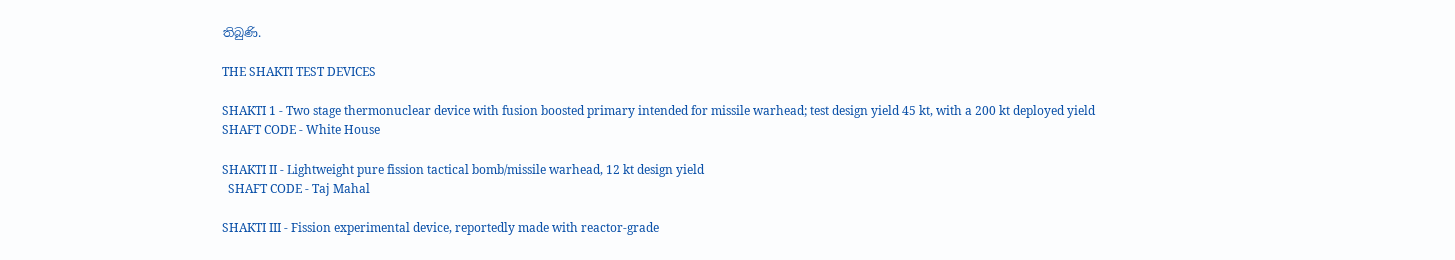තිබුණි.

THE SHAKTI TEST DEVICES

SHAKTI 1 - Two stage thermonuclear device with fusion boosted primary intended for missile warhead; test design yield 45 kt, with a 200 kt deployed yield
SHAFT CODE - White House

SHAKTI II - Lightweight pure fission tactical bomb/missile warhead, 12 kt design yield
  SHAFT CODE - Taj Mahal

SHAKTI III - Fission experimental device, reportedly made with reactor-grade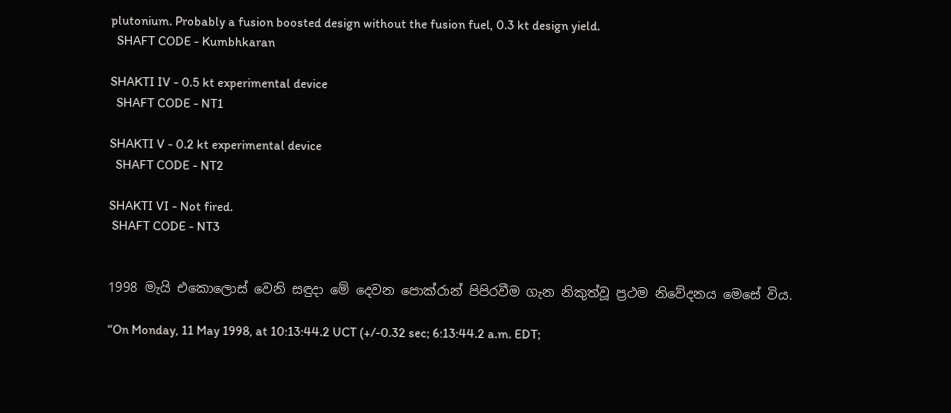plutonium. Probably a fusion boosted design without the fusion fuel, 0.3 kt design yield.
  SHAFT CODE - Kumbhkaran

SHAKTI IV - 0.5 kt experimental device
  SHAFT CODE - NT1

SHAKTI V - 0.2 kt experimental device
  SHAFT CODE - NT2

SHAKTI VI - Not fired.
 SHAFT CODE - NT3


1998 මැයි එකොලොස් වෙනි සඳුදා මේ දෙවන පොක්රාන් පිපිරවීම ගැන නිකුත්වූ ප්‍රථම නිවේදනය මෙසේ විය.

“On Monday, 11 May 1998, at 10:13:44.2 UCT (+/-0.32 sec; 6:13:44.2 a.m. EDT;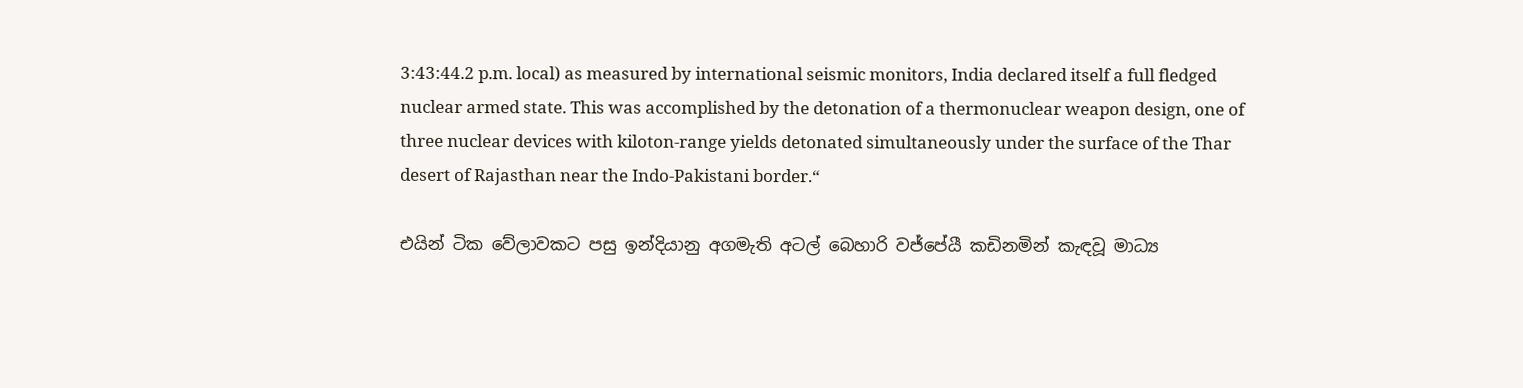3:43:44.2 p.m. local) as measured by international seismic monitors, India declared itself a full fledged nuclear armed state. This was accomplished by the detonation of a thermonuclear weapon design, one of three nuclear devices with kiloton-range yields detonated simultaneously under the surface of the Thar desert of Rajasthan near the Indo-Pakistani border.“

එයින් ටික වේලාවකට පසු ඉන්දියානු අගමැති අටල් බෙහාරි වජ්පේයී කඩිනමින් කැඳවූ මාධ්‍ය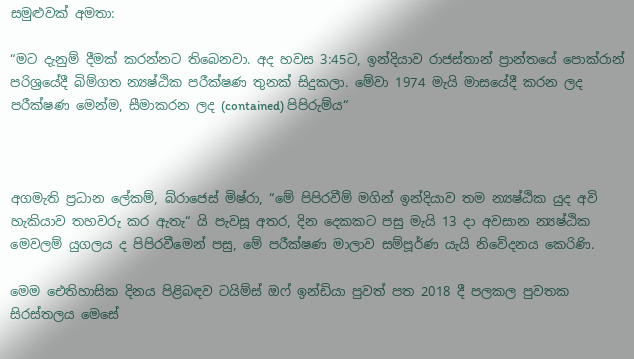සමුළුවක් අමතා:

“මට දැනුම් දීමක් කරන්නට තිබෙනවා. අද හවස 3:45ට, ඉන්දියාව රාජස්තාන් ප්‍රාන්තයේ පොක්රාන් පරිශ්‍රයේදී බිම්ගත න්‍යෂ්ඨික පරීක්ෂණ තුනක් සිදුකලා. මේවා 1974 මැයි මාසයේදී කරන ලද පරීක්ෂණ මෙන්ම, සීමාකරන ලද (contained) පිපිරුම්ය“



අගමැති ප්‍රධාන ලේකම්, බ්රාජෙස් මිෂ්රා, “මේ පිපිරවීම් මගින් ඉන්දියාව තම න්‍යෂ්ඨික යුද අවි හැකියාව තහවරු කර ඇතැ“ යි පැවසූ අතර, දින දෙකකට පසු මැයි 13 දා අවසාන න්‍යෂ්ඨික මෙවලම් යුගලය ද පිපිරවීමෙන් පසු, මේ පරීක්ෂණ මාලාව සම්පූර්ණ යැයි නිවේදනය කෙරිණි.

මෙම ඓතිහාසික දිනය පිළිබඳව ටයිම්ස් ඔෆ් ඉන්ඩියා පුවත් පත 2018 දී පලකල පුවතක සිරස්තලය මෙසේ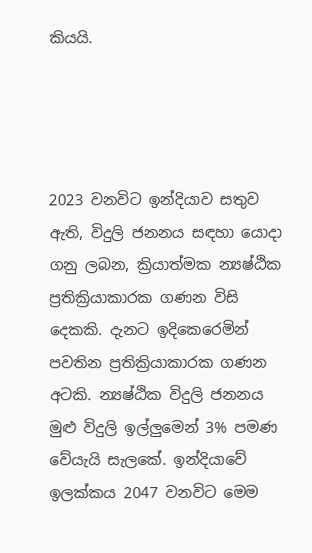කියයි.




2023 වනවිට ඉන්දියාව සතුව ඇති, විදුලි ජනනය සඳහා යොදා ගනු ලබන, ක්‍රියාත්මක න්‍යෂ්ඨික ප්‍රතික්‍රියාකාරක ගණන විසි දෙකකි. දැනට ඉදිකෙරෙමින් පවතින ප්‍රතික්‍රියාකාරක ගණන අටකි. න්‍යෂ්ඨික විදුලි ජනනය මුළු විදුලි ඉල්ලුමෙන් 3% පමණ වේයැයි සැලකේ. ඉන්දියාවේ ඉලක්කය 2047 වනවිට මෙම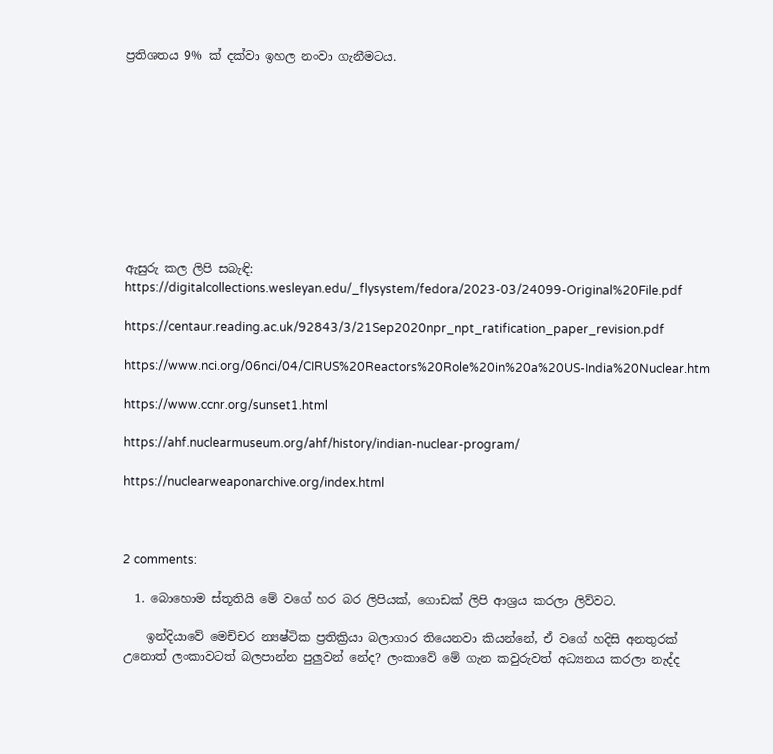ප්‍රතිශතය 9% ක් දක්වා ඉහල නංවා ගැනීමටය.










ඇසුරු කල ලිපි සබැඳි:
https://digitalcollections.wesleyan.edu/_flysystem/fedora/2023-03/24099-Original%20File.pdf

https://centaur.reading.ac.uk/92843/3/21Sep2020npr_npt_ratification_paper_revision.pdf

https://www.nci.org/06nci/04/CIRUS%20Reactors%20Role%20in%20a%20US-India%20Nuclear.htm

https://www.ccnr.org/sunset1.html

https://ahf.nuclearmuseum.org/ahf/history/indian-nuclear-program/

https://nuclearweaponarchive.org/index.html



2 comments:

  1. බොහොම ස්තූතියි මේ වගේ හර බර ලිපියක්, ගොඩක් ලිපි ආශ්‍රය කරලා ලිව්වට.

    ඉන්දියාවේ මෙච්චර න්‍යෂ්ටික ප්‍රතික්‍රියා බලාගාර තියෙනවා කියන්නේ, ඒ වගේ හදිසි අනතුරක් උනොත් ලංකාවටත් බලපාන්න පුලුවන් නේද? ලංකාවේ මේ ගැන කවුරුවත් අධ්‍යනය කරලා නැද්ද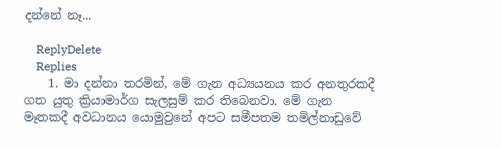දන්නේ නෑ...

    ReplyDelete
    Replies
    1. මා දන්නා තරමින්, මේ ගැන අධ්‍යයනය කර අනතුරකදී ගත යුතු ක්‍රියාමාර්ග සැලසුම් කර තිබෙනවා. මේ ගැන මෑතකදී අවධානය යොමුවුනේ අපට සමීපතම තමිල්නාඩුවේ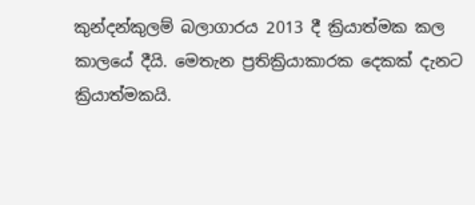කුන්දන්කුලම් බලාගාරය 2013 දී ක්‍රියාත්මක කල කාලයේ දීයි. මෙතැන ප්‍රතික්‍රියාකාරක දෙකක් දැනට ක්‍රියාත්මකයි.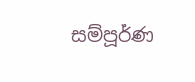සම්පූර්ණ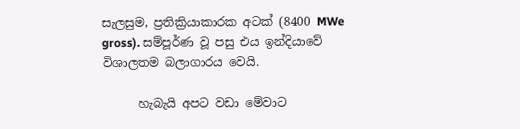සැලසුම, ප්‍රතික්‍රියාකාරක අටක් (8400 MWe gross). සම්පූර්ණ වූ පසු එය ඉන්දියාවේ විශාලතම බලාගාරය වෙයි.

      හැබැයි අපට වඩා මේවාට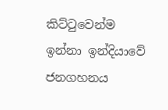කිට්ටුවෙන්ම ඉන්නා ඉන්දියාවේ ජනගහනය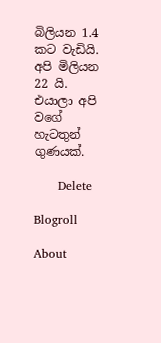බිලියන 1.4 කට වැඩියි. අපි මිලියන 22 යි. එයාලා අපි වගේ හැටතුන් ගුණයක්.

      Delete

Blogroll

About